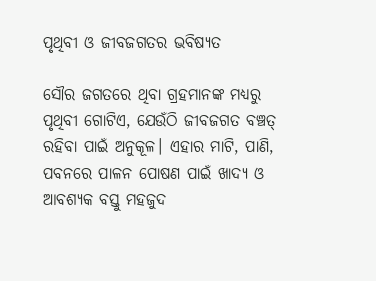ପୃଥିବୀ ଓ ଜୀବଜଗତର ଭବିଷ୍ୟତ

ସୌର ଜଗତରେ ଥିବା ଗ୍ରହମାନଙ୍କ ମଧ୍ୟରୁ ପୃଥିବୀ ଗୋଟିଏ, ଯେଉଁଠି ଜୀବଜଗତ ବଞ୍ଚତ୍ ରହିବା ପାଇଁ ଅନୁକୂଳ। ଏହାର ମାଟି, ପାଣି, ପବନରେ ପାଳନ ପୋଷଣ ପାଇଁ ଖାଦ୍ୟ ଓ ଆବଶ୍ୟକ ବସ୍ତୁ ମହଜୁଦ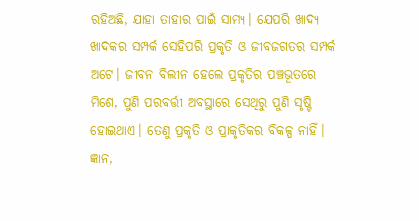ରହିଅଛି, ଯାହା ତାହାର ପାଇଁ ସାମ୍ୟ। ଯେପରି ଖାଦ୍ୟ ଖାଦକର ସମ୍ପର୍କ ସେହିପରି ପ୍ରକୃତି ଓ ଜୀବଜଗତର ସମ୍ପର୍କ ଅଟେ। ଜୀବନ ବିଲୀନ ହେଲେ ପ୍ରକୃତିର ପଞ୍ଚଭୂତରେ ମିଶେ, ପୁଣି ପରବର୍ତ୍ତୀ ଅବସ୍ଥାରେ ସେଥିରୁ ପୁଣି ସୃଷ୍ଟି ହୋଇଥାଏ। ତେଣୁ ପ୍ରକୃତି ଓ ପ୍ରାକୃତିକର ବିକଳ୍ପ ନାହିଁ।
ଜ୍ଞାନ,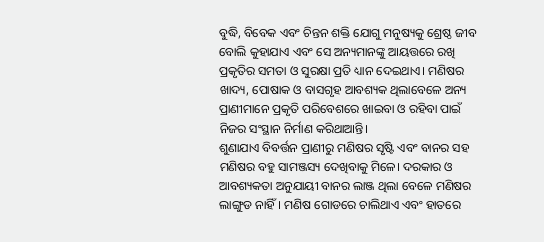ବୁଦ୍ଧି, ବିବେକ ଏବଂ ଚିନ୍ତନ ଶକ୍ତି ଯୋଗୁ ମନୁଷ୍ୟକୁ ଶ୍ରେଷ୍ଠ ଜୀବ ବୋଲି କୁହାଯାଏ ଏବଂ ସେ ଅନ୍ୟମାନଙ୍କୁ ଆୟତ୍ତରେ ରଖି ପ୍ରକୃତିର ସମତା ଓ ସୁରକ୍ଷା ପ୍ରତି ଧ୍ୟାନ ଦେଇଥାଏ। ମଣିଷର ଖାଦ୍ୟ, ପୋଷାକ ଓ ବାସଗୃହ ଆବଶ୍ୟକ ଥିଲାବେଳେ ଅନ୍ୟ ପ୍ରାଣୀମାନେ ପ୍ରକୃତି ପରିବେଶରେ ଖାଇବା ଓ ରହିବା ପାଇଁ ନିଜର ସଂସ୍ଥାନ ନିର୍ମାଣ କରିଥାଆନ୍ତି।
ଶୁଣାଯାଏ ବିବର୍ତ୍ତନ ପ୍ରାଣୀରୁ ମଣିଷର ସୃଷ୍ଟି ଏବଂ ବାନର ସହ ମଣିଷର ବହୁ ସାମଞ୍ଜସ୍ୟ ଦେଖିବାକୁ ମିଳେ। ଦରକାର ଓ ଆବଶ୍ୟକତା ଅନୁଯାୟୀ ବାନର ଲାଞ୍ଜ ଥିଲା ବେଳେ ମଣିଷର ଲାଙ୍ଗୁଡ ନାହିଁ। ମଣିଷ ଗୋଡରେ ଚାଲିଥାଏ ଏବଂ ହାତରେ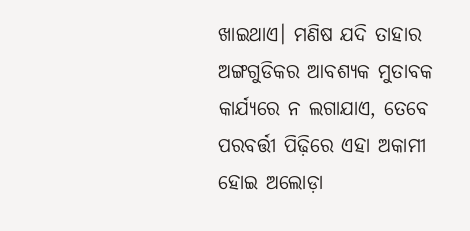ଖାଇଥାଏ। ମଣିଷ ଯଦି ତାହାର ଅଙ୍ଗଗୁଡିକର ଆବଶ୍ୟକ ମୁତାବକ କାର୍ଯ୍ୟରେ ନ ଲଗାଯାଏ, ତେବେ ପରବର୍ତ୍ତୀ ପିଢ଼ିରେ ଏହା ଅକାମୀ ହୋଇ ଅଲୋଡ଼ା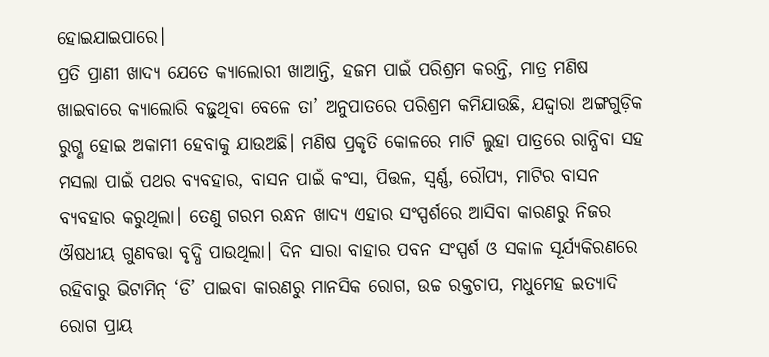ହୋଇଯାଇପାରେ।
ପ୍ରତି ପ୍ରାଣୀ ଖାଦ୍ୟ ଯେତେ କ୍ୟାଲୋରୀ ଖାଆନ୍ତି, ହଜମ ପାଇଁ ପରିଶ୍ରମ କରନ୍ତି, ମାତ୍ର ମଣିଷ ଖାଇବାରେ କ୍ୟାଲୋରି ବଢ଼ୁଥିବା ବେଳେ ତା’ ଅନୁପାତରେ ପରିଶ୍ରମ କମିଯାଉଛି, ଯଦ୍ଦ୍ବାରା ଅଙ୍ଗଗୁଡ଼ିକ ରୁଗ୍ଣ ହୋଇ ଅକାମୀ ହେବାକୁ ଯାଉଅଛି। ମଣିଷ ପ୍ରକୃତି କୋଳରେ ମାଟି ଲୁହା ପାତ୍ରରେ ରାନ୍ଧିବା ସହ ମସଲା ପାଇଁ ପଥର ବ୍ୟବହାର, ବାସନ ପାଇଁ କଂସା, ପିତ୍ତଳ, ସ୍ବର୍ଣ୍ଣ, ରୌପ୍ୟ, ମାଟିର ବାସନ ବ୍ୟବହାର କରୁଥିଲା। ତେଣୁ ଗରମ ରନ୍ଧନ ଖାଦ୍ୟ ଏହାର ସଂସ୍ପର୍ଶରେ ଆସିବା କାରଣରୁ ନିଜର ଔଷଧୀୟ ଗୁଣବତ୍ତା ବୃଦ୍ଧି ପାଉଥିଲା। ଦିନ ସାରା ବାହାର ପବନ ସଂସ୍ପର୍ଶ ଓ ସକାଳ ସୂର୍ଯ୍ୟକିରଣରେ ରହିବାରୁ ଭିଟାମିନ୍‌ ‘ଡି’ ପାଇବା କାରଣରୁ ମାନସିକ ରୋଗ, ଉଚ୍ଚ ରକ୍ତଚାପ, ମଧୁମେହ ଇତ୍ୟାଦି ରୋଗ ପ୍ରାୟ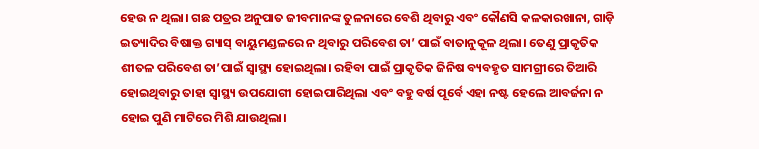ହେଉ ନ ଥିଲା। ଗଛ ପତ୍ରର ଅନୁପାତ ଜୀବମାନଙ୍କ ତୁଳନାରେ ବେଶି ଥିବାରୁ ଏବଂ କୌଣସି କଳକାରଖାନା, ଗାଡ଼ି ଇତ୍ୟାଦିର ବିଷାକ୍ତ ଗ୍ୟାସ୍‌ ବାୟୁମଣ୍ଡଳରେ ନ ଥିବାରୁ ପରିବେଶ ତା’ ପାଇଁ ବାତାନୁକୂଳ ଥିଲା। ତେଣୁ ପ୍ରାକୃତିକ ଶୀତଳ ପରିବେଶ ତା’ପାଇଁ ସ୍ବାସ୍ଥ୍ୟ ହୋଇଥିଲା। ରହିବା ପାଇଁ ପ୍ରାକୃତିକ ଜିନିଷ ବ୍ୟବହୃତ ସାମଗ୍ରୀରେ ତିଆରି ହୋଇଥିବାରୁ ତାହା ସ୍ବାସ୍ଥ୍ୟ ଉପଯୋଗୀ ହୋଇପାରିଥିଲା ଏବଂ ବହୁ ବର୍ଷ ପୂର୍ବେ ଏହା ନଷ୍ଟ ହେଲେ ଆବର୍ଜନା ନ ହୋଇ ପୁଣି ମାଟିରେ ମିଶି ଯାଉଥିଲା।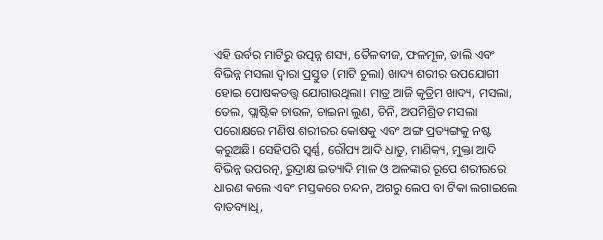ଏହି ଉର୍ବର ମାଟିରୁ ଉତ୍ପନ୍ନ ଶସ୍ୟ, ତୈଳବୀଜ, ଫଳମୂଳ, ଡାଲି ଏବଂ ବିଭିନ୍ନ ମସଲା ଦ୍ୱାରା ପ୍ରସ୍ତୁତ (ମାଟି ଚୁଲା) ଖାଦ୍ୟ ଶରୀର ଉପଯୋଗୀ ହୋଇ ପୋଷକତତ୍ତ୍ୱ ଯୋଗାଉଥିଲା। ମାତ୍ର ଆଜି କୃତ୍ରିମ ଖାଦ୍ୟ, ମସଲା, ତେଲ, ପ୍ଲାଷ୍ଟିକ ଚାଉଳ, ଚାଇନା ଲୁଣ, ଚିନି, ଅପମିଶ୍ରିତ ମସଲା ପରୋକ୍ଷରେ ମଣିଷ ଶରୀରର କୋଷକୁ ଏବଂ ଅଙ୍ଗ ପ୍ରତ୍ୟଙ୍ଗକୁ ନଷ୍ଟ କରୁଅଛି। ସେହିପରି ସ୍ବର୍ଣ୍ଣ, ରୌପ୍ୟ ଆଦି ଧାତୁ, ମାଣିକ୍ୟ, ମୁକ୍ତା ଆଦି ବିଭିନ୍ନ ଉପରତ୍ନ, ରୁଦ୍ରାକ୍ଷ ଇତ୍ୟାଦି ମାଳ ଓ ଅଳଙ୍କାର ରୂପେ ଶରୀରରେ ଧାରଣ କଲେ ଏବଂ ମସ୍ତକରେ ଚନ୍ଦନ, ଅଗରୁ ଲେପ ବା ଟିକା ଲଗାଇଲେ ବାତବ୍ୟାଧି,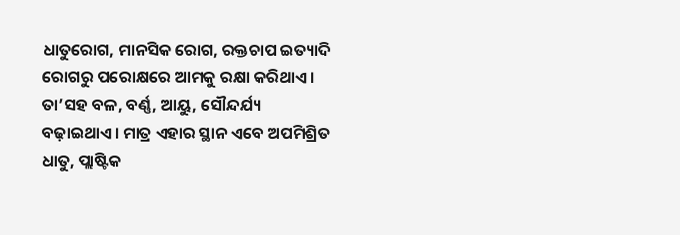ଧାତୁରୋଗ, ମାନସିକ ରୋଗ, ରକ୍ତଚାପ ଇତ୍ୟାଦି ରୋଗରୁ ପରୋକ୍ଷରେ ଆମକୁ ରକ୍ଷା କରିଥାଏ। ତା’ସହ ବଳ, ବର୍ଣ୍ଣ, ଆୟୁ, ସୌନ୍ଦର୍ଯ୍ୟ ବଢ଼ାଇଥାଏ। ମାତ୍ର ଏହାର ସ୍ଥାନ ଏବେ ଅପମିଶ୍ରିତ ଧାତୁ, ପ୍ଲାଷ୍ଟିକ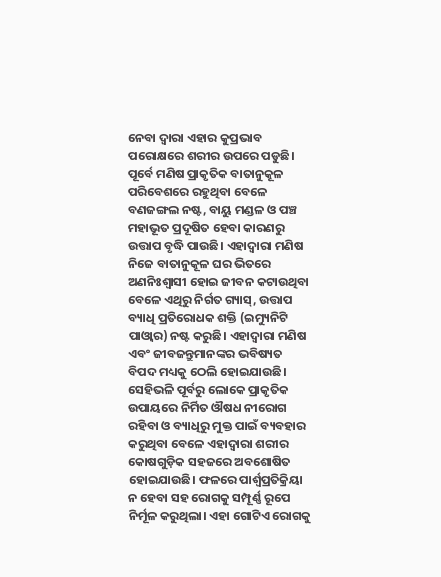ନେବା ଦ୍ୱାରା ଏହାର କୁପ୍ରଭାବ ପରୋକ୍ଷରେ ଶରୀର ଉପରେ ପଡୁଛି।
ପୂର୍ବେ ମଣିଷ ପ୍ରାକୃତିକ ବାତାନୁକୂଳ ପରିବେଶରେ ରହୁଥିବା ବେଳେ ବଣଜଙ୍ଗଲ ନଷ୍ଟ, ବାୟୁ ମଣ୍ଡଳ ଓ ପଞ୍ଚ ମହାଭୂତ ପ୍ରଦୂଷିତ ହେବା କାରଣରୁ ଉତ୍ତାପ ବୃଦ୍ଧି ପାଉଛି। ଏହାଦ୍ୱାରା ମଣିଷ ନିଜେ ବାତାନୁକୂଳ ଘର ଭିତରେ ଅଣନିଃଶ୍ୱାସୀ ହୋଇ ଜୀବନ କଟାଉଥିବା ବେଳେ ଏଥିରୁ ନିର୍ଗତ ଗ୍ୟାସ୍‌, ଉତ୍ତାପ ବ୍ୟାଧି ପ୍ରତିରୋଧକ ଶକ୍ତି (ଇମ୍ୟୁନିଟି ପାଓ୍ବାର) ନଷ୍ଟ କରୁଛି। ଏହାଦ୍ୱାରା ମଣିଷ ଏବଂ ଜୀବଜନ୍ତୁମାନଙ୍କର ଭବିଷ୍ୟତ ବିପଦ ମଧ୍ୟକୁ ଠେଲି ହୋଇଯାଉଛି।
ସେହିଭଳି ପୂର୍ବରୁ ଲୋକେ ପ୍ରାକୃତିକ ଉପାୟରେ ନିର୍ମିତ ଔଷଧ ନୀରୋଗ ରହିବା ଓ ବ୍ୟାଧିରୁ ମୁକ୍ତ ପାଇଁ ବ୍ୟବହାର କରୁଥିବା ବେଳେ ଏହାଦ୍ୱାରା ଶରୀର କୋଷଗୁଡ଼ିକ ସହଜରେ ଅବଶୋଷିତ ହୋଇଯାଉଛି। ଫଳରେ ପାର୍ଶ୍ୱପ୍ରତିକ୍ରିୟା ନ ହେବା ସହ ରୋଗକୁ ସମ୍ପୂର୍ଣ୍ଣ ରୂପେ ନିର୍ମୂଳ କରୁଥିଲା। ଏହା ଗୋଟିଏ ରୋଗକୁ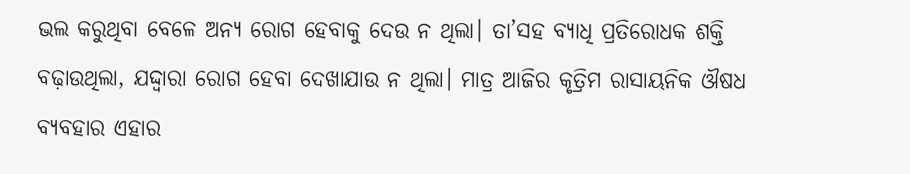ଭଲ କରୁଥିବା ବେଳେ ଅନ୍ୟ ରୋଗ ହେବାକୁ ଦେଉ ନ ଥିଲା। ତା’ସହ ବ୍ୟାଧି ପ୍ରତିରୋଧକ ଶକ୍ତି ବଢ଼ାଉଥିଲା, ଯଦ୍ଦ୍ବାରା ରୋଗ ହେବା ଦେଖାଯାଉ ନ ଥିଲା। ମାତ୍ର ଆଜିର କୃତ୍ରିମ ରାସାୟନିକ ଔଷଧ ବ୍ୟବହାର ଏହାର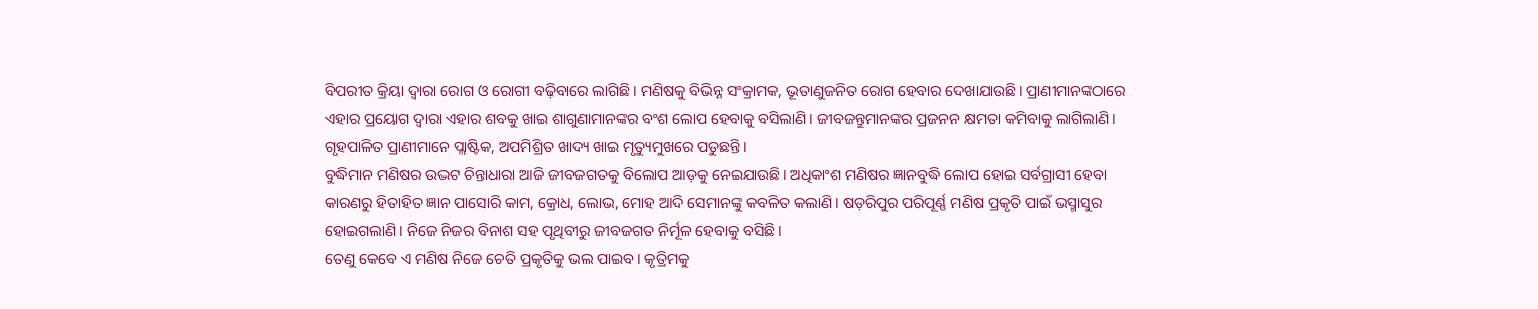ବିପରୀତ କ୍ରିୟା ଦ୍ୱାରା ରୋଗ ଓ ରୋଗୀ ବଢ଼ିବାରେ ଲାଗିଛି। ମଣିଷକୁ ବିଭିନ୍ନ ସଂକ୍ରାମକ, ଭୂତାଣୁଜନିତ ରୋଗ ହେବାର ଦେଖାଯାଉଛି। ପ୍ରାଣୀମାନଙ୍କଠାରେ ଏହାର ପ୍ରୟୋଗ ଦ୍ୱାରା ଏହାର ଶବକୁ ଖାଇ ଶାଗୁଣାମାନଙ୍କର ବଂଶ ଲୋପ ହେବାକୁ ବସିଲାଣି। ଜୀବଜନ୍ତୁମାନଙ୍କର ପ୍ରଜନନ କ୍ଷମତା କମିବାକୁ ଲାଗିଲାଣି। ଗୃହପାଳିତ ପ୍ରାଣୀମାନେ ପ୍ଲାଷ୍ଟିକ, ଅପମିଶ୍ରିତ ଖାଦ୍ୟ ଖାଇ ମୃତ୍ୟୁମୁଖରେ ପଡୁଛନ୍ତି।
ବୁଦ୍ଧିମାନ ମଣିଷର ଉଦ୍ଭଟ ଚିନ୍ତାଧାରା ଆଜି ଜୀବଜଗତକୁ ବିଲୋପ ଆଡ଼କୁ ନେଇଯାଉଛି। ଅଧିକାଂଶ ମଣିଷର ଜ୍ଞାନବୁଦ୍ଧି ଲୋପ ହୋଇ ସର୍ବଗ୍ରାସୀ ହେବା କାରଣରୁ ହିତାହିତ ଜ୍ଞାନ ପାସୋରି କାମ, କ୍ରୋଧ, ଲୋଭ, ମୋହ ଆଦି ସେମାନଙ୍କୁ କବଳିତ କଲାଣି। ଷଡ଼ରିପୁର ପରିପୂର୍ଣ୍ଣ ମଣିଷ ପ୍ରକୃତି ପାଇଁ ଭସ୍ମାସୁର ହୋଇଗଲାଣି। ନିଜେ ନିଜର ବିନାଶ ସହ ପୃଥିବୀରୁ ଜୀବଜଗତ ନିର୍ମୂଳ ହେବାକୁ ବସିଛି।
ତେଣୁ କେବେ ଏ ମଣିଷ ନିଜେ ଚେତି ପ୍ରକୃତିକୁ ଭଲ ପାଇବ। କୃତ୍ରିମକୁ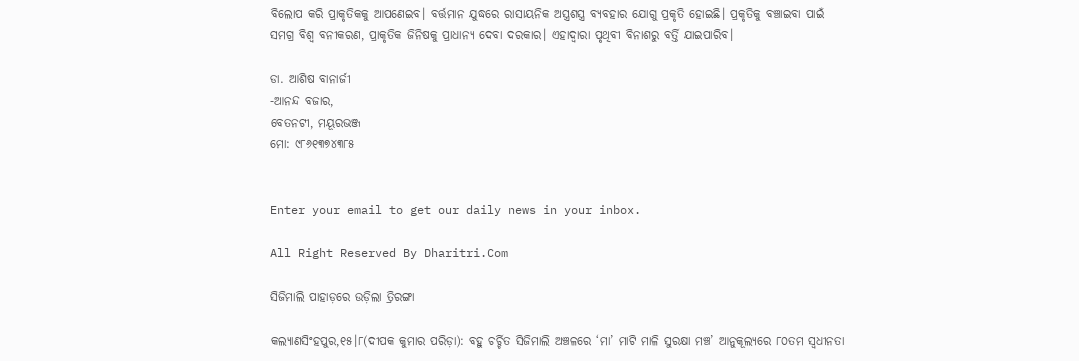ବିଲୋପ କରି ପ୍ରାକୃତିକକୁ ଆପଣେଇବ। ବର୍ତ୍ତମାନ ଯୁଦ୍ଧରେ ରାସାୟନିକ ଅସ୍ତ୍ରଶସ୍ତ୍ର ବ୍ୟବହାର ଯୋଗୁ ପ୍ରକୃତି ହୋଇଛି। ପ୍ରକୃତିକୁ ବଞ୍ଚାଇବା ପାଇଁ ସମଗ୍ର ବିଶ୍ୱ ବନୀକରଣ, ପ୍ରାକୃତିକ ଜିନିଷକୁ ପ୍ରାଧାନ୍ୟ ଦେବା ଦରକାର। ଏହାଦ୍ୱାରା ପୃଥିବୀ ବିନାଶରୁ ବର୍ତ୍ତି ଯାଇପାରିବ।

ଡା. ଆଶିଷ ବାନାର୍ଜୀ
-ଆନନ୍ଦ ବଜାର,
ବେତନଟୀ, ମୟୂରଭଞ୍ଜ
ମୋ: ୯୮୬୧୩୭୪୩୮୫


Enter your email to get our daily news in your inbox.

All Right Reserved By Dharitri.Com

ସିଜିମାଲି ପାହାଡ଼ରେ ଉଡ଼ିଲା ତ୍ରିରଙ୍ଗା

କଲ୍ୟାଣସିଂହପୁର,୧୫।୮(ଦୀପକ କୁମାର ପରିଡ଼ା): ବହୁ ଚର୍ଚ୍ଚିତ ସିଜିମାଲି ଅଞ୍ଚଳରେ ‘ମା’ ମାଟି ମାଳି ସୁରକ୍ଷା ମଞ୍ଚ’ ଆନୁକୂଲ୍ୟରେ ୮୦ତମ ସ୍ବଧୀନତା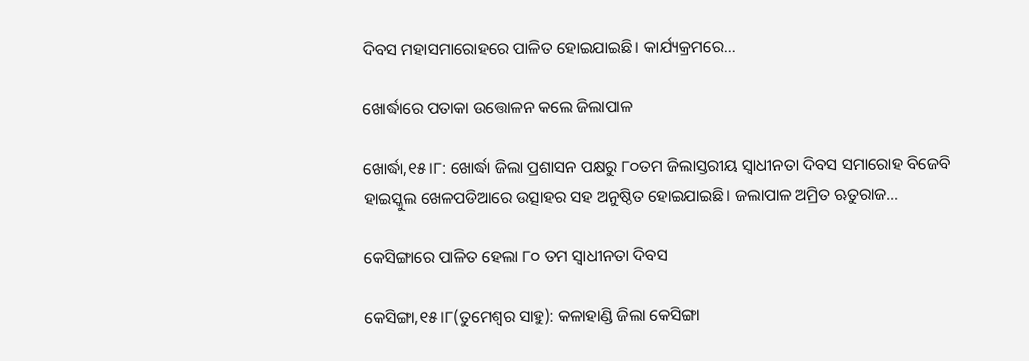ଦିବସ ମହାସମାରୋହରେ ପାଳିତ ହୋଇଯାଇଛି। କାର୍ଯ୍ୟକ୍ରମରେ…

ଖୋର୍ଦ୍ଧାରେ ପତାକା ଉତ୍ତୋଳନ କଲେ ଜିଲାପାଳ

ଖୋର୍ଦ୍ଧା,୧୫।୮: ଖୋର୍ଦ୍ଧା ଜିଲା ପ୍ରଶାସନ ପକ୍ଷରୁ ୮୦ତମ ଜିଲାସ୍ତରୀୟ ସ୍ବାଧୀନତା ଦିବସ ସମାରୋହ ବିଜେବି ହାଇସ୍କୁଲ ଖେଳପଡିଆରେ ଉତ୍ସାହର ସହ ଅନୁଷ୍ଠିତ ହୋଇଯାଇଛି। ଜଲାପାଳ ଅମ୍ରିତ ଋତୁରାଜ…

କେସିଙ୍ଗାରେ ପାଳିତ ହେଲା ୮୦ ତମ ସ୍ବାଧୀନତା ଦିବସ

କେସିଙ୍ଗା,୧୫।୮(ତୁମେଶ୍ୱର ସାହୁ): କଳାହାଣ୍ଡି ଜିଲା କେସିଙ୍ଗା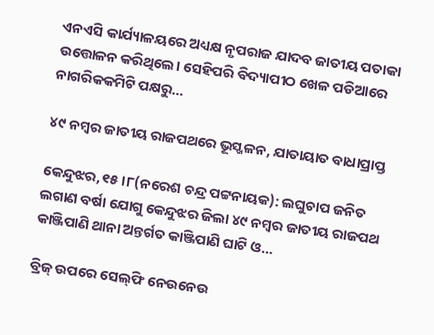ଏନଏସି କାର୍ଯ୍ୟାଳୟରେ ଅଧ୍ୟକ୍ଷ ନୃପରାଜ ଯାଦବ ଜାତୀୟ ପତାକା ଉତ୍ତୋଳନ କରିଥିଲେ। ସେହିପରି ବିଦ୍ୟାପୀଠ ଖେଳ ପଡିଆରେ ନାଗରିକକମିଟି ପକ୍ଷରୁ…

୪୯ ନମ୍ବର ଜାତୀୟ ରାଜପଥରେ ଭୂସ୍ଖଳନ, ଯାତାୟାତ ବାଧାପ୍ରାପ୍ତ

କେନ୍ଦୁଝର,୧୫।୮(ନରେଶ ଚନ୍ଦ୍ର ପଟ୍ଟନାୟକ): ଲଘୁଚାପ ଜନିତ ଲଗାଣ ବର୍ଷା ଯୋଗୁ କେନ୍ଦୁଝର ଜିଲା ୪୯ ନମ୍ବର ଜାତୀୟ ରାଜପଥ କାଞ୍ଜିପାଣି ଥାନା ଅନ୍ତର୍ଗତ କାଞ୍ଜିପାଣି ଘାଟି ଓ…

ବ୍ରିଜ୍‌ ଉପରେ ସେଲ୍‌ଫି ନେଉନେଉ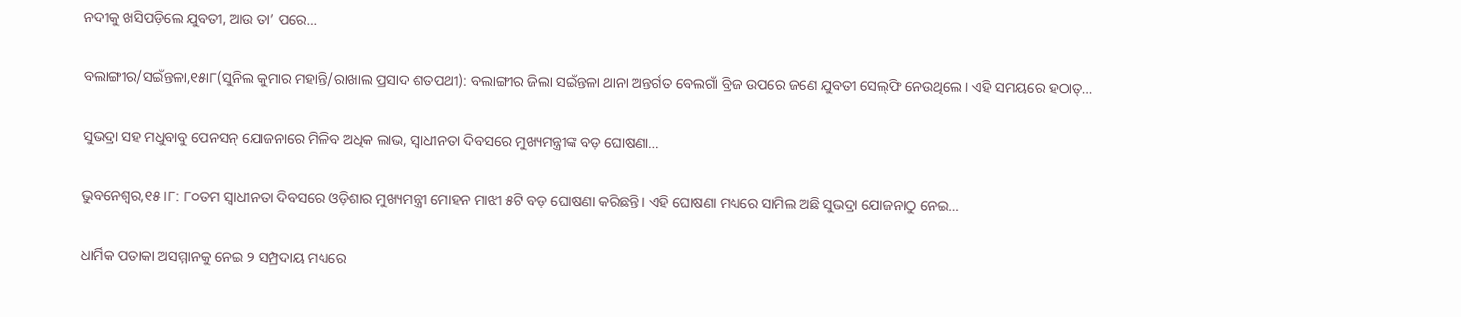ନଦୀକୁ ଖସିପଡ଼ିଲେ ଯୁବତୀ, ଆଉ ତା’ ପରେ…

ବଲାଙ୍ଗୀର/ସଇଁନ୍ତଳା,୧୫ା୮(ସୁନିଲ କୁମାର ମହାନ୍ତି/ରାଖାଲ ପ୍ରସାଦ ଶତପଥୀ): ବଲାଙ୍ଗୀର ଜିଲା ସଇଁନ୍ତଳା ଥାନା ଅନ୍ତର୍ଗତ ବେଲଗାଁ ବ୍ରିଜ ଉପରେ ଜଣେ ଯୁବତୀ ସେଲ୍‌ଫି ନେଉଥିଲେ। ଏହି ସମୟରେ ହଠାତ୍‌…

ସୁଭଦ୍ରା ସହ ମଧୁବାବୁ ପେନସନ୍ ଯୋଜନାରେ ମିଳିବ ଅଧିକ ଲାଭ, ସ୍ୱାଧୀନତା ଦିବସରେ ମୁଖ୍ୟମନ୍ତ୍ରୀଙ୍କ ବଡ଼ ଘୋଷଣା…

ଭୁବନେଶ୍ୱର,୧୫।୮: ୮୦ତମ ସ୍ୱାଧୀନତା ଦିବସରେ ଓଡ଼ିଶାର ମୁଖ୍ୟମନ୍ତ୍ରୀ ମୋହନ ମାଝୀ ୫ଟି ବଡ଼ ଘୋଷଣା କରିଛନ୍ତି। ଏହି ଘୋଷଣା ମଧ୍ୟରେ ସାମିଲ ଅଛି ସୁଭଦ୍ରା ଯୋଜନାଠୁ ନେଇ…

ଧାର୍ମିକ ପତାକା ଅସମ୍ମାନକୁ ନେଇ ୨ ସମ୍ପ୍ରଦାୟ ମଧ୍ୟରେ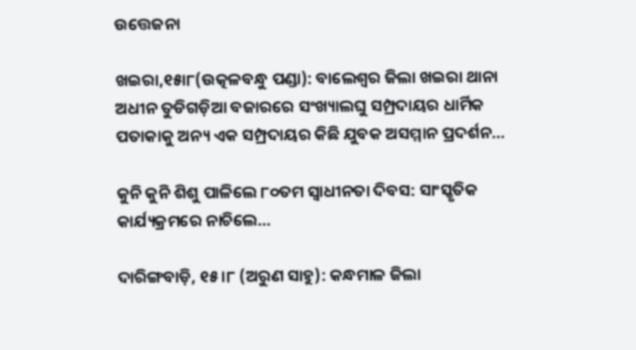ଉତ୍ତେଜନା

ଖଇରା,୧୫ା୮(ଉତ୍କଳବନ୍ଧୁ ପଣ୍ଡା): ବାଲେଶ୍ୱର ଜିଲା ଖଇରା ଥାନା ଅଧୀନ ତୁଡିଗଡ଼ିଆ ବଜାରରେ ସଂଖ୍ୟାଲଘୁ ସମ୍ପ୍ରଦାୟର ଧାର୍ମିକ ପତାକାକୁ ଅନ୍ୟ ଏକ ସମ୍ପ୍ରଦାୟର କିଛି ଯୁବକ ଅସମ୍ମାନ ପ୍ରଦର୍ଶନ…

କୁନି କୁନି ଶିଶୁ ପାଳିଲେ ୮୦ତମ ସ୍ୱାଧୀନତା ଦିବସ: ସାଂସ୍କୃତିକ କାର୍ଯ୍ୟକ୍ରମରେ ନାଚିଲେ…

ଦାରିଙ୍ଗବାଡ଼ି, ୧୫।୮ (ଅରୁଣ ସାହୁ): କନ୍ଧମାଳ ଜିଲା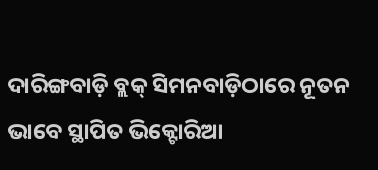ଦାରିଙ୍ଗବାଡ଼ି ବ୍ଲକ୍‌ ସିମନବାଡ଼ିଠାରେ ନୂତନ ଭାବେ ସ୍ଥାପିତ ଭିକ୍ଟୋରିଆ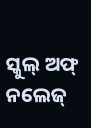ସ୍କୁଲ୍‌ ଅଫ୍‌ ନଲେଜ୍‌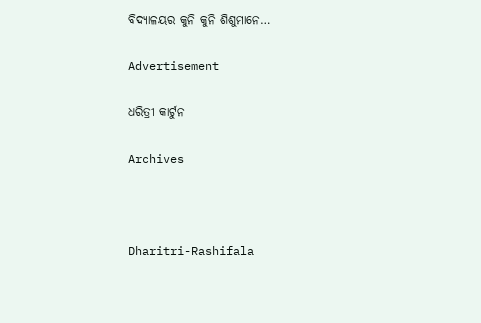ବିଦ୍ୟାଳୟର କୁନି କୁନି ଶିଶୁମାନେ…

Advertisement

ଧରିତ୍ରୀ କାର୍ଟୁନ

Archives



Dharitri-Rashifala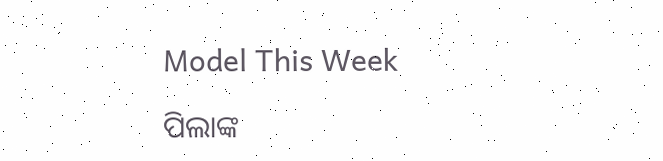Model This Week

ପିଲାଙ୍କ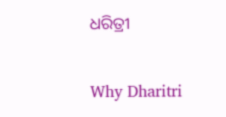ଧରିତ୍ରୀ

Why Dharitri